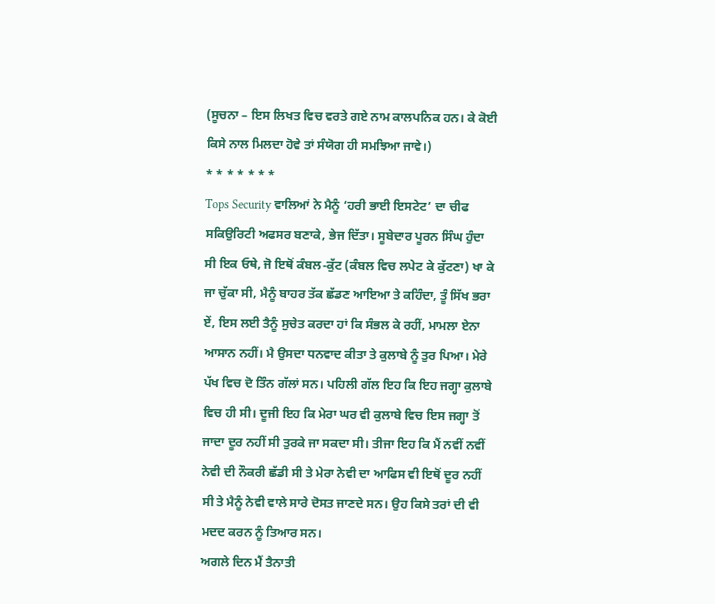(ਸੂਚਨਾ – ਇਸ ਲਿਖਤ ਵਿਚ ਵਰਤੇ ਗਏ ਨਾਮ ਕਾਲਪਨਿਕ ਹਨ। ਕੇ ਕੋਈ ਕਿਸੇ ਨਾਲ ਮਿਲਦਾ ਹੋਵੇ ਤਾਂ ਸੰਯੋਗ ਹੀ ਸਮਝਿਆ ਜਾਵੇ।)
* * * * * * *
Tops Security ਵਾਲਿਆਂ ਨੇ ਮੈਨੂੰ ‘ਹਰੀ ਭਾਈ ਇਸਟੇਟ’ ਦਾ ਚੀਫ ਸਕਿਉਰਿਟੀ ਅਫਸਰ ਬਣਾਕੇ, ਭੇਜ ਦਿੱਤਾ। ਸੂਬੇਦਾਰ ਪੂਰਨ ਸਿੰਘ ਹੁੰਦਾ ਸੀ ਇਕ ਓਥੇ, ਜੋ ਇਥੋਂ ਕੰਬਲ-ਕੁੱਟ (ਕੰਬਲ ਵਿਚ ਲਪੇਟ ਕੇ ਕੁੱਟਣਾ) ਖਾ ਕੇ ਜਾ ਚੁੱਕਾ ਸੀ, ਮੈਨੂੰ ਬਾਹਰ ਤੱਕ ਛੱਡਣ ਆਇਆ ਤੇ ਕਹਿੰਦਾ, ਤੂੰ ਸਿੱਖ ਭਰਾ ਏਂ, ਇਸ ਲਈ ਤੈਨੂੰ ਸੁਚੇਤ ਕਰਦਾ ਹਾਂ ਕਿ ਸੰਭਲ ਕੇ ਰਹੀਂ, ਮਾਮਲਾ ਏਨਾ ਆਸਾਨ ਨਹੀਂ। ਮੈ ਉਸਦਾ ਧਨਵਾਦ ਕੀਤਾ ਤੇ ਕੁਲਾਬੇ ਨੂੰ ਤੁਰ ਪਿਆ। ਮੇਰੇ ਪੱਖ ਵਿਚ ਦੋ ਤਿੰਨ ਗੱਲਾਂ ਸਨ। ਪਹਿਲੀ ਗੱਲ ਇਹ ਕਿ ਇਹ ਜਗ੍ਹਾ ਕੁਲਾਬੇ ਵਿਚ ਹੀ ਸੀ। ਦੂਜੀ ਇਹ ਕਿ ਮੇਰਾ ਘਰ ਵੀ ਕੁਲਾਬੇ ਵਿਚ ਇਸ ਜਗ੍ਹਾ ਤੋਂ ਜਾਦਾ ਦੂਰ ਨਹੀਂ ਸੀ ਤੁਰਕੇ ਜਾ ਸਕਦਾ ਸੀ। ਤੀਜਾ ਇਹ ਕਿ ਮੈਂ ਨਵੀਂ ਨਵੀਂ ਨੇਵੀ ਦੀ ਨੌਕਰੀ ਛੱਡੀ ਸੀ ਤੇ ਮੇਰਾ ਨੇਵੀ ਦਾ ਆਫਿਸ ਵੀ ਇਥੋਂ ਦੂਰ ਨਹੀਂ ਸੀ ਤੇ ਮੈਨੂੰ ਨੇਵੀ ਵਾਲੇ ਸਾਰੇ ਦੋਸਤ ਜਾਣਦੇ ਸਨ। ਉਹ ਕਿਸੇ ਤਰਾਂ ਦੀ ਵੀ ਮਦਦ ਕਰਨ ਨੂੰ ਤਿਆਰ ਸਨ।
ਅਗਲੇ ਦਿਨ ਮੈਂ ਤੈਨਾਤੀ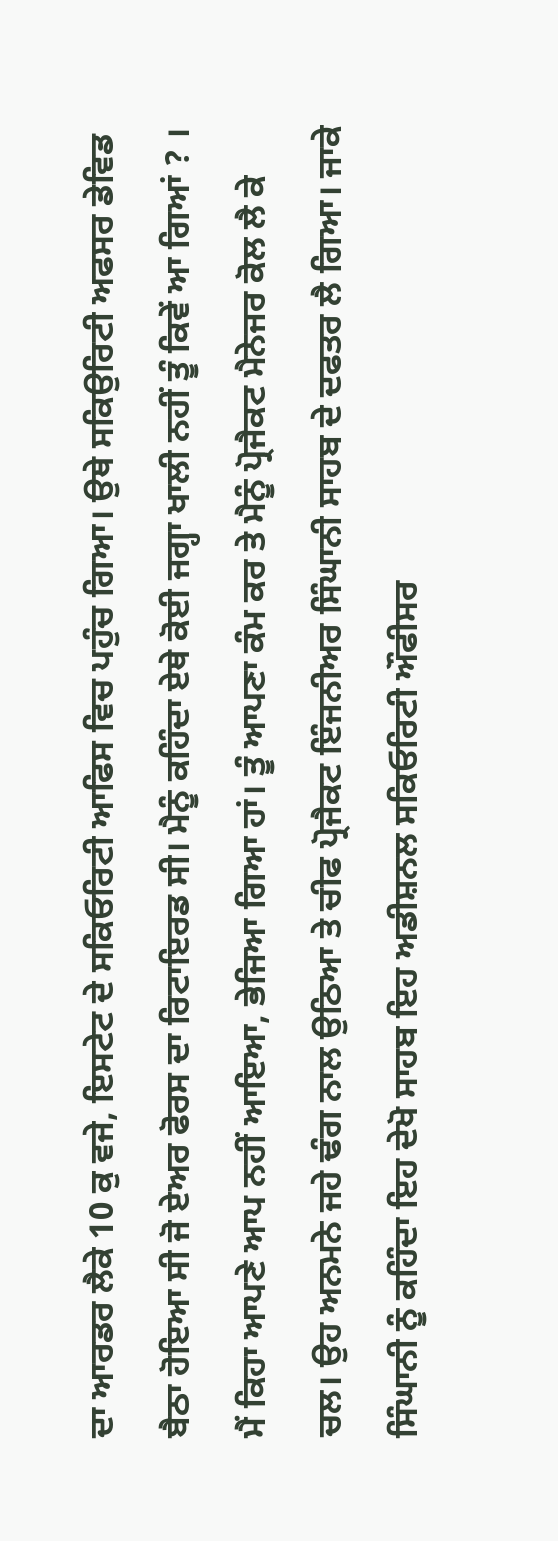ਦਾ ਆਰਡਰ ਲੈਕੇ 10 ਕੁ ਵਜੇ, ਇਸਟੇਟ ਦੇ ਸਕਿਓਰਿਟੀ ਆਫਿਸ ਵਿਚ ਪਹੁੰਚ ਗਿਆ। ਉਥੇ ਸਕਿਉਰਿਟੀ ਅਫਸਰ ਡੇਵਿਡ ਬੈਠਾ ਹੋਇਆ ਸੀ ਜੋ ਏਅਰ ਫੋਰਸ ਦਾ ਰਿਟਾਇਰਡ ਸੀ। ਮੈਨੂੰ ਕਹਿੰਦਾ ਏਥੇ ਕੋਈ ਜਗ੍ਹਾ ਖਾਲੀ ਨਹੀਂ ਤੂੰ ਕਿਵੇਂ ਆ ਗਿਆਂ ? । ਮੈਂ ਕਿਹਾ ਆਪਣੇ ਆਪ ਨਹੀਂ ਆਇਆ, ਭੇਜਿਆ ਗਿਆ ਹਾਂ। ਤੂੰ ਆਪਣਾ ਕੰਮ ਕਰ ਤੇ ਮੈਨੂੰ ਪ੍ਰੋਜੈਕਟ ਮੈਨੇਜਰ ਕੋਲ ਲੈ ਕੇ ਚਲ। ਉਹ ਅਨਮਨੇ ਜਹੇ ਢੰਗ ਨਾਲ ਉਠਿਆ ਤੇ ਚੀਫ ਪ੍ਰੋਜੈਕਟ ਇੰਜਨੀਅਰ ਸਿੰਘਾਨੀ ਸਾਹਬ ਦੇ ਦਫਤਰ ਲੈ ਗਿਆ। ਜਾਕੇ ਸਿੰਘਾਨੀ ਨੂੰ ਕਹਿੰਦਾ ਇਹ ਦੇਖੋ ਸਾਹਬ ਇਹ ਅਡੀਸ਼ਨਲ ਸਕਿਓਰਿਟੀ ਔਫੀਸਰ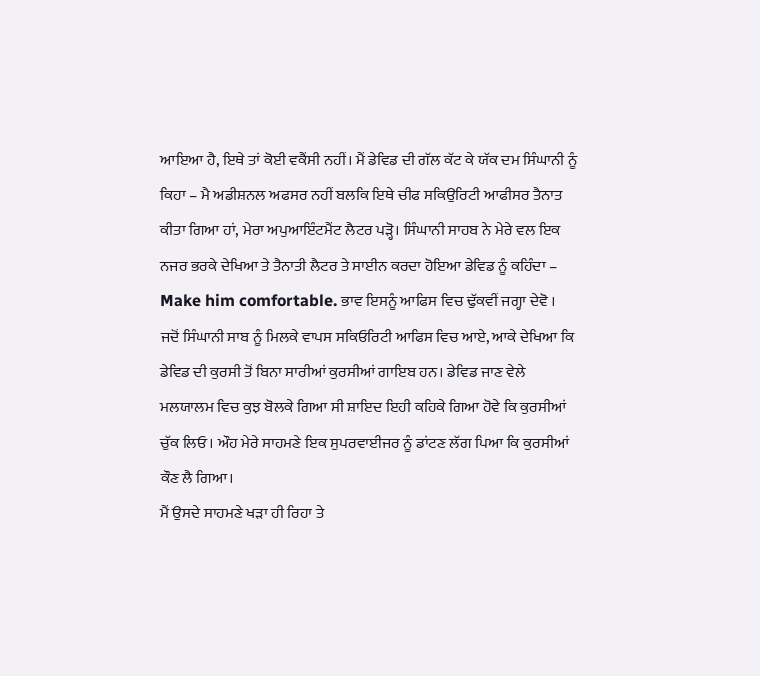ਆਇਆ ਹੈ, ਇਥੇ ਤਾਂ ਕੋਈ ਵਕੈਂਸੀ ਨਹੀਂ। ਮੈਂ ਡੇਵਿਡ ਦੀ ਗੱਲ ਕੱਟ ਕੇ ਯੱਕ ਦਮ ਸਿੰਘਾਨੀ ਨੂੰ ਕਿਹਾ – ਮੈ ਅਡੀਸ਼ਨਲ ਅਫਸਰ ਨਹੀਂ ਬਲਕਿ ਇਥੇ ਚੀਫ ਸਕਿਉਰਿਟੀ ਆਫੀਸਰ ਤੈਨਾਤ ਕੀਤਾ ਗਿਆ ਹਾਂ, ਮੇਰਾ ਅਪੁਆਇੰਟਮੈਂਟ ਲੈਟਰ ਪੜ੍ਹੋ। ਸਿੰਘਾਨੀ ਸਾਹਬ ਨੇ ਮੇਰੇ ਵਲ ਇਕ ਨਜਰ ਭਰਕੇ ਦੇਖਿਆ ਤੇ ਤੈਨਾਤੀ ਲੈਟਰ ਤੇ ਸਾਈਨ ਕਰਦਾ ਹੋਇਆ ਡੇਵਿਡ ਨੂੰ ਕਹਿੰਦਾ – Make him comfortable. ਭਾਵ ਇਸਨੂੰ ਆਫਿਸ ਵਿਚ ਢੁੱਕਵੀਂ ਜਗ੍ਹਾ ਦੇਵੋ । ਜਦੋਂ ਸਿੰਘਾਨੀ ਸਾਬ ਨੂੰ ਮਿਲਕੇ ਵਾਪਸ ਸਕਿਓਰਿਟੀ ਆਫਿਸ ਵਿਚ ਆਏ, ਆਕੇ ਦੇਖਿਆ ਕਿ ਡੇਵਿਡ ਦੀ ਕੁਰਸੀ ਤੋਂ ਬਿਨਾ ਸਾਰੀਆਂ ਕੁਰਸੀਆਂ ਗਾਇਬ ਹਨ। ਡੇਵਿਡ ਜਾਣ ਵੇਲੇ ਮਲਯਾਲਮ ਵਿਚ ਕੁਝ ਬੋਲਕੇ ਗਿਆ ਸੀ ਸ਼ਾਇਦ ਇਹੀ ਕਹਿਕੇ ਗਿਆ ਹੋਵੇ ਕਿ ਕੁਰਸੀਆਂ ਚੁੱਕ ਲਿਓ। ਔਹ ਮੇਰੇ ਸਾਹਮਣੇ ਇਕ ਸੁਪਰਵਾਈਜਰ ਨੂੰ ਡਾਂਟਣ ਲੱਗ ਪਿਆ ਕਿ ਕੁਰਸੀਆਂ ਕੌਣ ਲੈ ਗਿਆ।
ਮੈਂ ਉਸਦੇ ਸਾਹਮਣੇ ਖੜਾ ਹੀ ਰਿਹਾ ਤੇ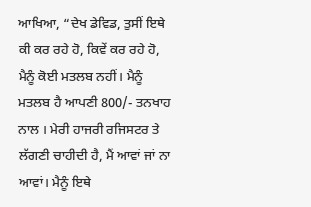ਆਖਿਆ, “ਦੇਖ ਡੇਵਿਡ, ਤੁਸੀਂ ਇਥੇ ਕੀ ਕਰ ਰਹੇ ਹੋ, ਕਿਵੇਂ ਕਰ ਰਹੇ ਹੋ, ਮੈਨੂੰ ਕੋਈ ਮਤਲਬ ਨਹੀਂ। ਮੈਨੂੰ ਮਤਲਬ ਹੈ ਆਪਣੀ 800/- ਤਨਖਾਹ ਨਾਲ । ਮੇਰੀ ਹਾਜਰੀ ਰਜਿਸਟਰ ਤੇ ਲੱਗਣੀ ਚਾਹੀਦੀ ਹੈ, ਮੈਂ ਆਵਾਂ ਜਾਂ ਨਾ ਆਵਾਂ। ਮੈਨੂੰ ਇਥੇ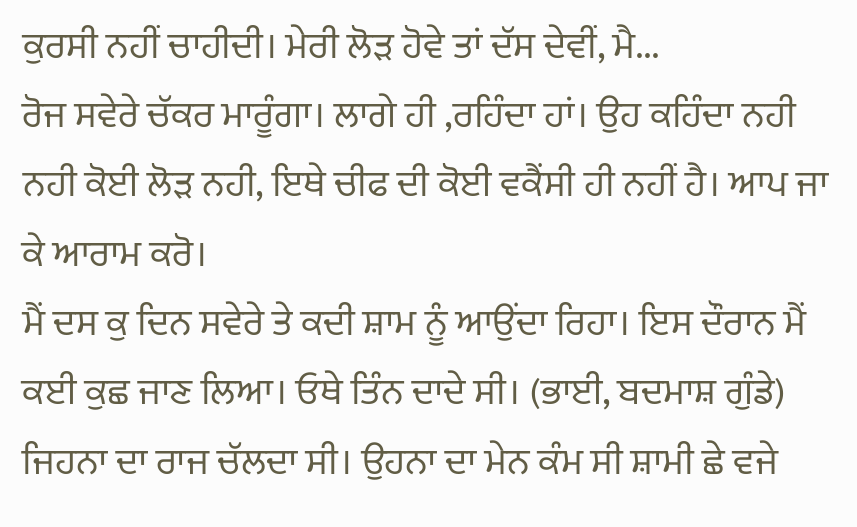ਕੁਰਸੀ ਨਹੀਂ ਚਾਹੀਦੀ। ਮੇਰੀ ਲੋੜ ਹੋਵੇ ਤਾਂ ਦੱਸ ਦੇਵੀਂ, ਮੈ...
ਰੋਜ ਸਵੇਰੇ ਚੱਕਰ ਮਾਰੂੰਗਾ। ਲਾਗੇ ਹੀ ,ਰਹਿੰਦਾ ਹਾਂ। ਉਹ ਕਹਿੰਦਾ ਨਹੀ ਨਹੀ ਕੋਈ ਲੋੜ ਨਹੀ, ਇਥੇ ਚੀਫ ਦੀ ਕੋਈ ਵਕੈਂਸੀ ਹੀ ਨਹੀਂ ਹੈ। ਆਪ ਜਾ ਕੇ ਆਰਾਮ ਕਰੋ।
ਮੈਂ ਦਸ ਕੁ ਦਿਨ ਸਵੇਰੇ ਤੇ ਕਦੀ ਸ਼ਾਮ ਨੂੰ ਆਉਂਦਾ ਰਿਹਾ। ਇਸ ਦੌਰਾਨ ਮੈਂ ਕਈ ਕੁਛ ਜਾਣ ਲਿਆ। ਓਥੇ ਤਿੰਨ ਦਾਦੇ ਸੀ। (ਭਾਈ, ਬਦਮਾਸ਼ ਗੁੰਡੇ) ਜਿਹਨਾ ਦਾ ਰਾਜ ਚੱਲਦਾ ਸੀ। ਉਹਨਾ ਦਾ ਮੇਨ ਕੰਮ ਸੀ ਸ਼ਾਮੀ ਛੇ ਵਜੇ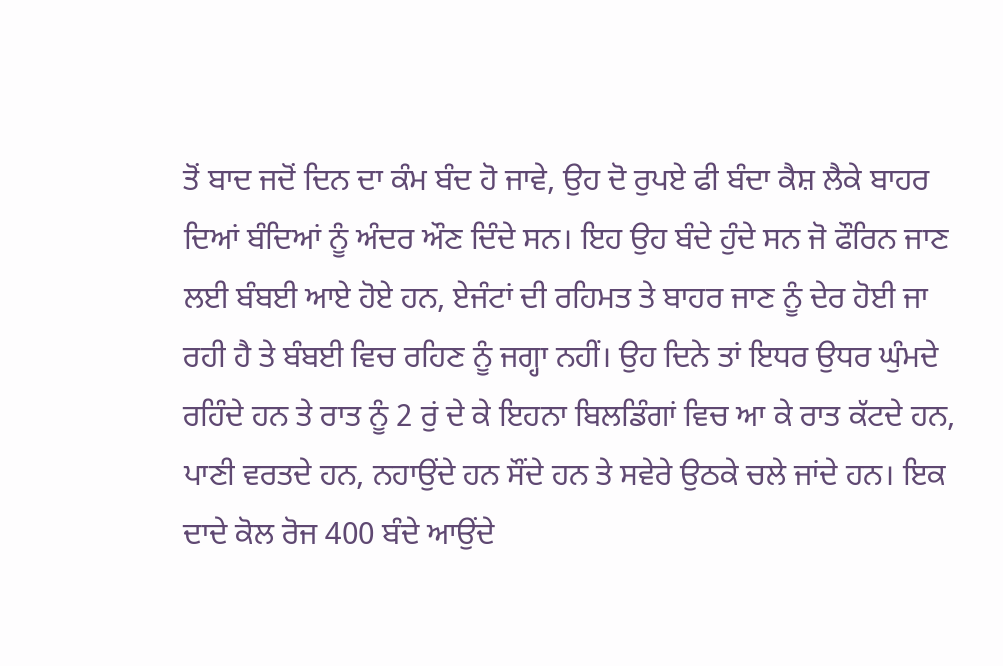ਤੋਂ ਬਾਦ ਜਦੋਂ ਦਿਨ ਦਾ ਕੰਮ ਬੰਦ ਹੋ ਜਾਵੇ, ਉਹ ਦੋ ਰੁਪਏ ਫੀ ਬੰਦਾ ਕੈਸ਼ ਲੈਕੇ ਬਾਹਰ ਦਿਆਂ ਬੰਦਿਆਂ ਨੂੰ ਅੰਦਰ ਔਣ ਦਿੰਦੇ ਸਨ। ਇਹ ਉਹ ਬੰਦੇ ਹੁੰਦੇ ਸਨ ਜੋ ਫੌਰਿਨ ਜਾਣ ਲਈ ਬੰਬਈ ਆਏ ਹੋਏ ਹਨ, ਏਜੰਟਾਂ ਦੀ ਰਹਿਮਤ ਤੇ ਬਾਹਰ ਜਾਣ ਨੂੰ ਦੇਰ ਹੋਈ ਜਾ ਰਹੀ ਹੈ ਤੇ ਬੰਬਈ ਵਿਚ ਰਹਿਣ ਨੂੰ ਜਗ੍ਹਾ ਨਹੀਂ। ਉਹ ਦਿਨੇ ਤਾਂ ਇਧਰ ਉਧਰ ਘੁੰਮਦੇ ਰਹਿੰਦੇ ਹਨ ਤੇ ਰਾਤ ਨੂੰ 2 ਰੁਂ ਦੇ ਕੇ ਇਹਨਾ ਬਿਲਡਿੰਗਾਂ ਵਿਚ ਆ ਕੇ ਰਾਤ ਕੱਟਦੇ ਹਨ, ਪਾਣੀ ਵਰਤਦੇ ਹਨ, ਨਹਾਉਂਦੇ ਹਨ ਸੌਂਦੇ ਹਨ ਤੇ ਸਵੇਰੇ ਉਠਕੇ ਚਲੇ ਜਾਂਦੇ ਹਨ। ਇਕ ਦਾਦੇ ਕੋਲ ਰੋਜ 400 ਬੰਦੇ ਆਉਂਦੇ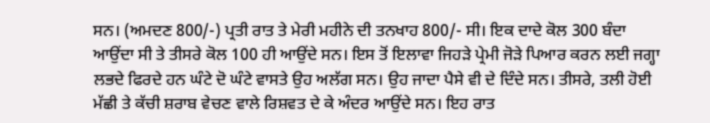ਸਨ। (ਅਮਦਣ 800/-) ਪ੍ਰਤੀ ਰਾਤ ਤੇ ਮੇਰੀ ਮਹੀਨੇ ਦੀ ਤਨਖਾਹ 800/- ਸੀ। ਇਕ ਦਾਦੇ ਕੋਲ 300 ਬੰਦਾ ਆਉਂਦਾ ਸੀ ਤੇ ਤੀਸਰੇ ਕੋਲ 100 ਹੀ ਆਉਂਦੇ ਸਨ। ਇਸ ਤੋਂ ਇਲਾਵਾ ਜਿਹੜੇ ਪ੍ਰੇਮੀ ਜੋੜੇ ਪਿਆਰ ਕਰਨ ਲਈ ਜਗ੍ਹਾ ਲਭਦੇ ਫਿਰਦੇ ਹਨ ਘੰਟੇ ਦੋ ਘੰਟੇ ਵਾਸਤੇ ਉਹ ਅਲੱਗ ਸਨ। ਉਹ ਜਾਦਾ ਪੈਸੇ ਵੀ ਦੇ ਦਿੰਦੇ ਸਨ। ਤੀਸਰੇ, ਤਲੀ ਹੋਈ ਮੱਛੀ ਤੇ ਕੱਚੀ ਸ਼ਰਾਬ ਵੇਚਣ ਵਾਲੇ ਰਿਸ਼ਵਤ ਦੇ ਕੇ ਅੰਦਰ ਆਉਂਦੇ ਸਨ। ਇਹ ਰਾਤ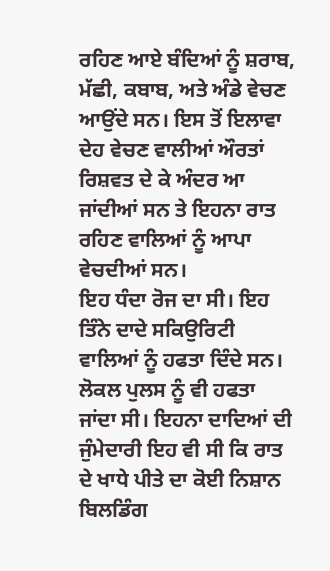ਰਹਿਣ ਆਏ ਬੰਦਿਆਂ ਨੂੰ ਸ਼ਰਾਬ, ਮੱਛੀ, ਕਬਾਬ, ਅਤੇ ਅੰਡੇ ਵੇਚਣ ਆਉਂਦੇ ਸਨ। ਇਸ ਤੋਂ ਇਲਾਵਾ ਦੇਹ ਵੇਚਣ ਵਾਲੀਆਂ ਔਰਤਾਂ ਰਿਸ਼ਵਤ ਦੇ ਕੇ ਅੰਦਰ ਆ ਜਾਂਦੀਆਂ ਸਨ ਤੇ ਇਹਨਾ ਰਾਤ ਰਹਿਣ ਵਾਲਿਆਂ ਨੂੰ ਆਪਾ ਵੇਚਦੀਆਂ ਸਨ।
ਇਹ ਧੰਦਾ ਰੋਜ ਦਾ ਸੀ। ਇਹ ਤਿੰਨੇ ਦਾਦੇ ਸਕਿਉਰਿਟੀ ਵਾਲਿਆਂ ਨੂੰ ਹਫਤਾ ਦਿੰਦੇ ਸਨ। ਲੋਕਲ ਪੁਲਸ ਨੂੰ ਵੀ ਹਫਤਾ ਜਾਂਦਾ ਸੀ। ਇਹਨਾ ਦਾਦਿਆਂ ਦੀ ਜੁੰਮੇਦਾਰੀ ਇਹ ਵੀ ਸੀ ਕਿ ਰਾਤ ਦੇ ਖਾਧੇ ਪੀਤੇ ਦਾ ਕੋਈ ਨਿਸ਼ਾਨ ਬਿਲਡਿੰਗ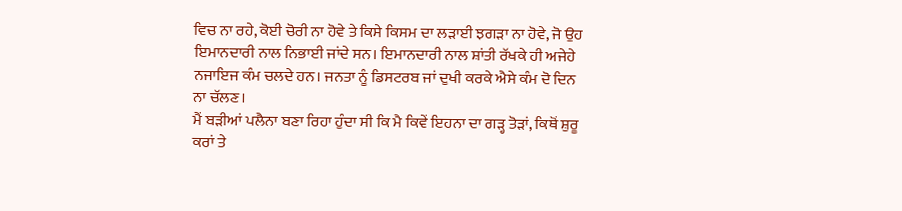ਵਿਚ ਨਾ ਰਹੇ, ਕੋਈ ਚੋਰੀ ਨਾ ਹੋਵੇ ਤੇ ਕਿਸੇ ਕਿਸਮ ਦਾ ਲੜਾਈ ਝਗੜਾ ਨਾ ਹੋਵੇ, ਜੋ ਉਹ ਇਮਾਨਦਾਰੀ ਨਾਲ ਨਿਭਾਈ ਜਾਂਦੇ ਸਨ। ਇਮਾਨਦਾਰੀ ਨਾਲ ਸ਼ਾਂਤੀ ਰੱਖਕੇ ਹੀ ਅਜੇਹੇ ਨਜਾਇਜ ਕੰਮ ਚਲਦੇ ਹਨ। ਜਨਤਾ ਨੂੰ ਡਿਸਟਰਬ ਜਾਂ ਦੁਖੀ ਕਰਕੇ ਐਸੇ ਕੰਮ ਦੋ ਦਿਨ ਨਾ ਚੱਲਣ।
ਮੈਂ ਬੜੀਆਂ ਪਲੈਨਾ ਬਣਾ ਰਿਹਾ ਹੁੰਦਾ ਸੀ ਕਿ ਮੈ ਕਿਵੇਂ ਇਹਨਾ ਦਾ ਗੜ੍ਹ ਤੋੜਾਂ, ਕਿਥੋਂ ਸ਼ੁਰੂ ਕਰਾਂ ਤੇ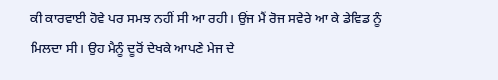ਕੀ ਕਾਰਵਾਈ ਹੋਵੇ ਪਰ ਸਮਝ ਨਹੀਂ ਸੀ ਆ ਰਹੀ। ਉਂਜ ਮੈਂ ਰੋਜ ਸਵੇਰੇ ਆ ਕੇ ਡੇਵਿਡ ਨੂੰ ਮਿਲਦਾ ਸੀ। ਉਹ ਮੈਨੂੰ ਦੂਰੋਂ ਦੇਖਕੇ ਆਪਣੇ ਮੇਜ ਦੇ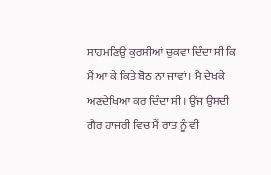ਸਾਹਮਣਿਉ ਕੁਰਸੀਆਂ ਚੁਕਵਾ ਦਿੰਦਾ ਸੀ ਕਿ ਮੈਂ ਆ ਕੇ ਕਿਤੇ ਬੋਠ ਨਾ ਜਾਵਾਂ। ਮੈ ਦੇਖਕੇ ਅਣਦੇਖਿਆ ਕਰ ਦਿੰਦਾ ਸੀ। ਉਂਜ ਉਸਦੀ ਗੈਰ ਹਾਜਰੀ ਵਿਚ ਮੈਂ ਰਾਤ ਨੂੰ ਵੀ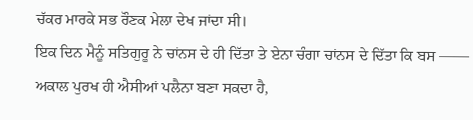ਚੱਕਰ ਮਾਰਕੇ ਸਭ ਰੌਣਕ ਮੇਲਾ ਦੇਖ ਜਾਂਦਾ ਸੀ।
ਇਕ ਦਿਨ ਮੈਨੂੰ ਸਤਿਗੁਰੂ ਨੇ ਚਾਂਨਸ ਦੇ ਹੀ ਦਿੱਤਾ ਤੇ ਏਨਾ ਚੰਗਾ ਚਾਂਨਸ ਦੇ ਦਿੱਤਾ ਕਿ ਬਸ —— ਅਕਾਲ ਪੁਰਖ ਹੀ ਐਸੀਆਂ ਪਲੈਨਾ ਬਣਾ ਸਕਦਾ ਹੈ,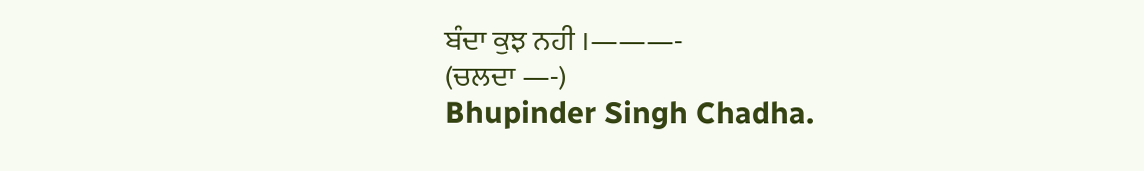ਬੰਦਾ ਕੁਝ ਨਹੀ ।———-
(ਚਲਦਾ —-)
Bhupinder Singh Chadha.